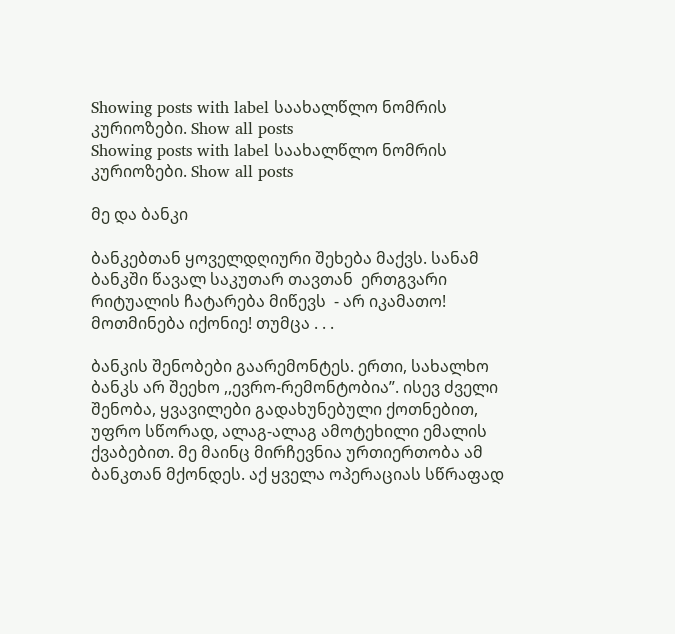Showing posts with label საახალწლო ნომრის კურიოზები. Show all posts
Showing posts with label საახალწლო ნომრის კურიოზები. Show all posts

მე და ბანკი

ბანკებთან ყოველდღიური შეხება მაქვს. სანამ ბანკში წავალ საკუთარ თავთან  ერთგვარი რიტუალის ჩატარება მიწევს  - არ იკამათო! მოთმინება იქონიე! თუმცა . . .

ბანკის შენობები გაარემონტეს. ერთი, სახალხო ბანკს არ შეეხო ,,ევრო-რემონტობია”. ისევ ძველი შენობა, ყვავილები გადახუნებული ქოთნებით, უფრო სწორად, ალაგ-ალაგ ამოტეხილი ემალის ქვაბებით. მე მაინც მირჩევნია ურთიერთობა ამ ბანკთან მქონდეს. აქ ყველა ოპერაციას სწრაფად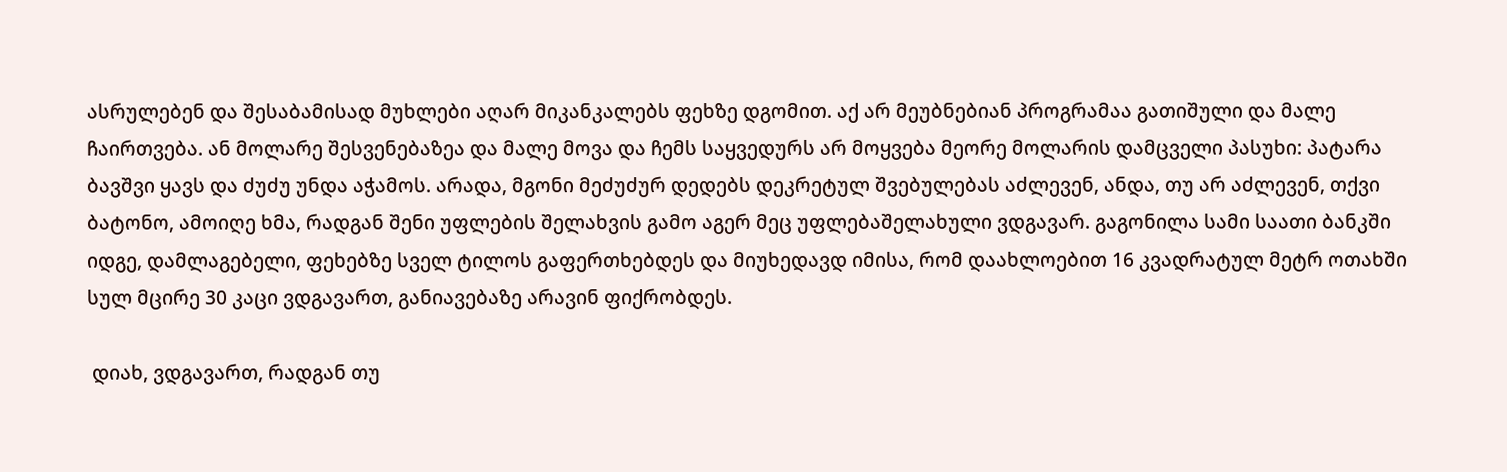ასრულებენ და შესაბამისად მუხლები აღარ მიკანკალებს ფეხზე დგომით. აქ არ მეუბნებიან პროგრამაა გათიშული და მალე ჩაირთვება. ან მოლარე შესვენებაზეა და მალე მოვა და ჩემს საყვედურს არ მოყვება მეორე მოლარის დამცველი პასუხი: პატარა ბავშვი ყავს და ძუძუ უნდა აჭამოს. არადა, მგონი მეძუძურ დედებს დეკრეტულ შვებულებას აძლევენ, ანდა, თუ არ აძლევენ, თქვი ბატონო, ამოიღე ხმა, რადგან შენი უფლების შელახვის გამო აგერ მეც უფლებაშელახული ვდგავარ. გაგონილა სამი საათი ბანკში იდგე, დამლაგებელი, ფეხებზე სველ ტილოს გაფერთხებდეს და მიუხედავდ იმისა, რომ დაახლოებით 16 კვადრატულ მეტრ ოთახში სულ მცირე 30 კაცი ვდგავართ, განიავებაზე არავინ ფიქრობდეს.

 დიახ, ვდგავართ, რადგან თუ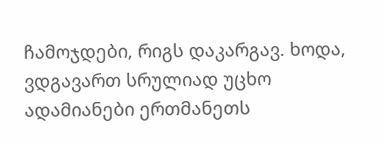ჩამოჯდები, რიგს დაკარგავ. ხოდა, ვდგავართ სრულიად უცხო ადამიანები ერთმანეთს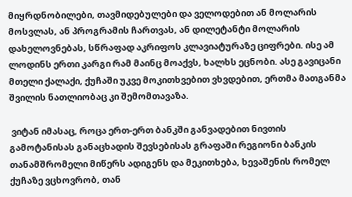მიყრდნობილები, თავმიდებულები და ველოდებით ან მოლარის მოსვლას, ან პროგრამის ჩართვას, ან დილეტანტი მოლარის დახელოვნებას, სწრაფად აკრიფოს კლავიატურაზე ციფრები. ისე ამ ლოდინს ერთი კარგი რამ მაინც მოაქვს, ხალხს ეცნობი. ასე გავიცანი მთელი ქალაქი, ქუჩაში უკვე მოკითხვებით ვხვდებით, ერთმა მათგანმა შვილის ნათლიობაც კი შემომთავაზა.

 ვიტან იმასაც, როცა ერთ-ერთ ბანკში განვადებით ნივთის გამოტანისას განაცხადის შევსებისას გრაფაში რეგიონი ბანკის თანამშრომელი მიწერს ადიგენს და მეკითხება, ხევაშენის რომელ ქუჩაზე ვცხოვრობ, თან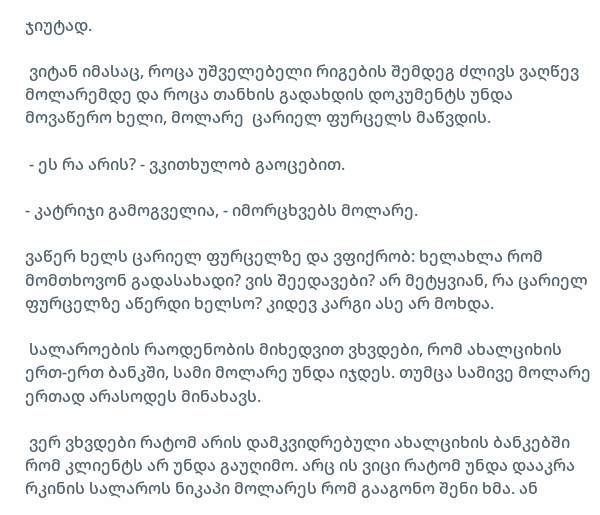ჯიუტად.

 ვიტან იმასაც, როცა უშველებელი რიგების შემდეგ ძლივს ვაღწევ მოლარემდე და როცა თანხის გადახდის დოკუმენტს უნდა მოვაწერო ხელი, მოლარე  ცარიელ ფურცელს მაწვდის.

 - ეს რა არის? - ვკითხულობ გაოცებით.

- კატრიჯი გამოგველია, - იმორცხვებს მოლარე.

ვაწერ ხელს ცარიელ ფურცელზე და ვფიქრობ: ხელახლა რომ მომთხოვონ გადასახადი? ვის შეედავები? არ მეტყვიან, რა ცარიელ ფურცელზე აწერდი ხელსო? კიდევ კარგი ასე არ მოხდა.

 სალაროების რაოდენობის მიხედვით ვხვდები, რომ ახალციხის ერთ-ერთ ბანკში, სამი მოლარე უნდა იჯდეს. თუმცა სამივე მოლარე ერთად არასოდეს მინახავს.

 ვერ ვხვდები რატომ არის დამკვიდრებული ახალციხის ბანკებში რომ კლიენტს არ უნდა გაუღიმო. არც ის ვიცი რატომ უნდა დააკრა რკინის სალაროს ნიკაპი მოლარეს რომ გააგონო შენი ხმა. ან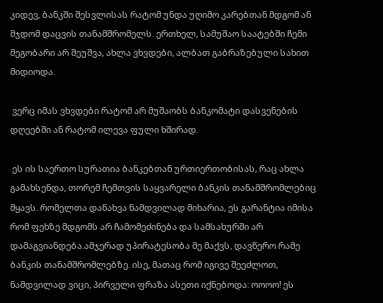კიდევ, ბანკში შესვლისას რატომ უნდა უღიმო კარებთან მდგომ ან მჯდომ დაცვის თანამშრომელს. ერთხელ, სამუშაო საატებში ჩემი მეგობარი არ შეუშვა, ახლა ვხვდები, ალბათ გაბრაზებული სახით მიდიოდა.

 ვერც იმას ვხვდები რატომ არ მუშაობს ბანკომატი დასვენების დღეებში ან რატომ ილევა ფული ხშირად.

 ეს ის საერთო სურათია ბანკებთან ურთიერთობისას, რაც ახლა გამახსენდა, თორემ ჩემთვის საყვარელი ბანკის თანამშრომლებიც მყავს. რომელთა დანახვა ნამდვილად მიხარია, ეს გარანტია იმისა რომ ფეხზე მდგომს არ ჩამომეძინება და სამსახურში არ დამაგვიანდება.ამჯერად უპირატესობა მე მაქვს, დავწერო რამე ბანკის თანამშრომლებზე. ისე, მათაც რომ იგივე შეეძლოთ, ნამდვილად ვიცი, პირველი ფრაზა ასეთი იქნებოდა: ოოოო! ეს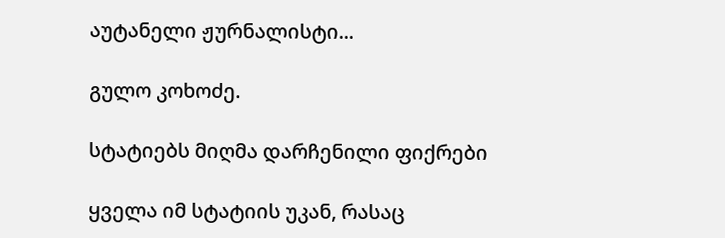აუტანელი ჟურნალისტი...

გულო კოხოძე.

სტატიებს მიღმა დარჩენილი ფიქრები

ყველა იმ სტატიის უკან, რასაც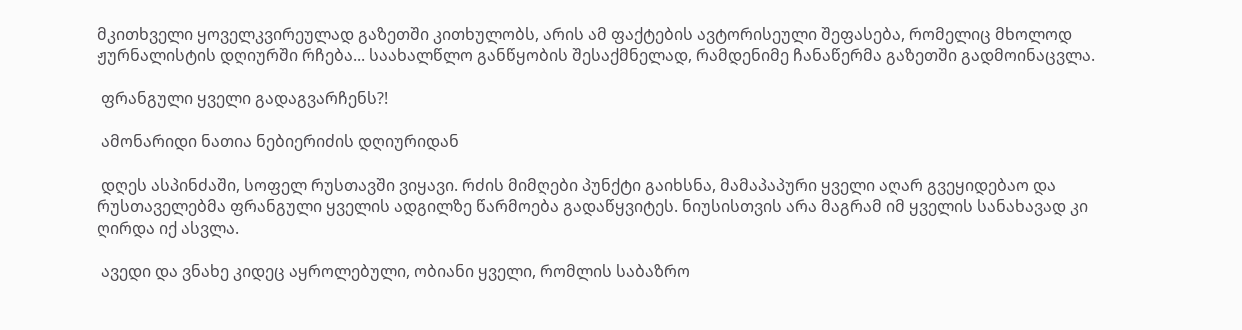მკითხველი ყოველკვირეულად გაზეთში კითხულობს, არის ამ ფაქტების ავტორისეული შეფასება, რომელიც მხოლოდ ჟურნალისტის დღიურში რჩება... საახალწლო განწყობის შესაქმნელად, რამდენიმე ჩანაწერმა გაზეთში გადმოინაცვლა.

 ფრანგული ყველი გადაგვარჩენს?!

 ამონარიდი ნათია ნებიერიძის დღიურიდან

 დღეს ასპინძაში, სოფელ რუსთავში ვიყავი. რძის მიმღები პუნქტი გაიხსნა, მამაპაპური ყველი აღარ გვეყიდებაო და რუსთაველებმა ფრანგული ყველის ადგილზე წარმოება გადაწყვიტეს. ნიუსისთვის არა მაგრამ იმ ყველის სანახავად კი ღირდა იქ ასვლა.

 ავედი და ვნახე კიდეც აყროლებული, ობიანი ყველი, რომლის საბაზრო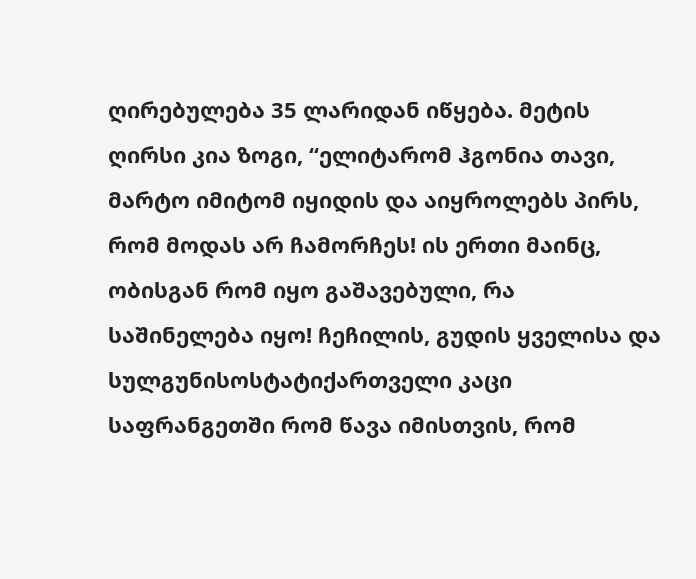ღირებულება 35 ლარიდან იწყება. მეტის ღირსი კია ზოგი, “ელიტარომ ჰგონია თავი, მარტო იმიტომ იყიდის და აიყროლებს პირს, რომ მოდას არ ჩამორჩეს! ის ერთი მაინც, ობისგან რომ იყო გაშავებული, რა საშინელება იყო! ჩეჩილის, გუდის ყველისა და სულგუნისოსტატიქართველი კაცი საფრანგეთში რომ წავა იმისთვის, რომ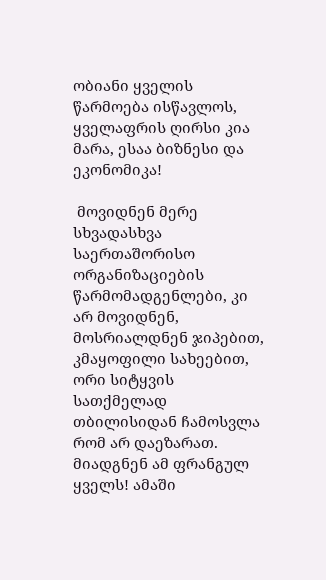ობიანი ყველის წარმოება ისწავლოს, ყველაფრის ღირსი კია მარა, ესაა ბიზნესი და ეკონომიკა!

 მოვიდნენ მერე სხვადასხვა საერთაშორისო ორგანიზაციების წარმომადგენლები, კი არ მოვიდნენ, მოსრიალდნენ ჯიპებით, კმაყოფილი სახეებით, ორი სიტყვის სათქმელად თბილისიდან ჩამოსვლა რომ არ დაეზარათ. მიადგნენ ამ ფრანგულ ყველს! ამაში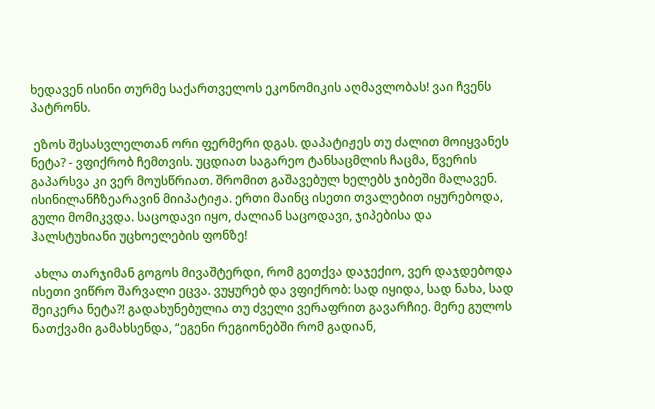ხედავენ ისინი თურმე საქართველოს ეკონომიკის აღმავლობას! ვაი ჩვენს პატრონს.

 ეზოს შესასვლელთან ორი ფერმერი დგას. დაპატიჟეს თუ ძალით მოიყვანეს  ნეტა? - ვფიქრობ ჩემთვის. უცდიათ საგარეო ტანსაცმლის ჩაცმა, წვერის გაპარსვა კი ვერ მოუსწრიათ. შრომით გაშავებულ ხელებს ჯიბეში მალავენ. ისინილანჩზეარავინ მიიპატიჟა. ერთი მაინც ისეთი თვალებით იყურებოდა, გული მომიკვდა. საცოდავი იყო, ძალიან საცოდავი, ჯიპებისა და ჰალსტუხიანი უცხოელების ფონზე!

 ახლა თარჯიმან გოგოს მივაშტერდი, რომ გეთქვა დაჯექიო, ვერ დაჯდებოდა ისეთი ვიწრო შარვალი ეცვა. ვუყურებ და ვფიქრობ: სად იყიდა, სად ნახა, სად შეიკერა ნეტა?! გადახუნებულია თუ ძველი ვერაფრით გავარჩიე. მერე გულოს ნათქვამი გამახსენდა, “ეგენი რეგიონებში რომ გადიან,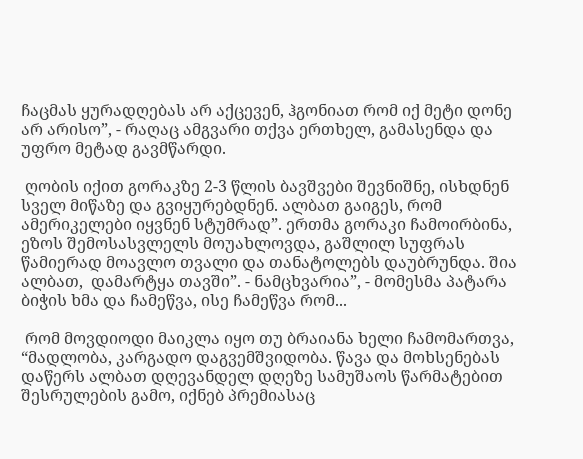ჩაცმას ყურადღებას არ აქცევენ, ჰგონიათ რომ იქ მეტი დონე არ არისო”, - რაღაც ამგვარი თქვა ერთხელ, გამასენდა და უფრო მეტად გავმწარდი.

 ღობის იქით გორაკზე 2-3 წლის ბავშვები შევნიშნე, ისხდნენ სველ მიწაზე და გვიყურებდნენ. ალბათ გაიგეს, რომ ამერიკელები იყვნენ სტუმრად”. ერთმა გორაკი ჩამოირბინა, ეზოს შემოსასვლელს მოუახლოვდა, გაშლილ სუფრას წამიერად მოავლო თვალი და თანატოლებს დაუბრუნდა. შია ალბათ,  დამარტყა თავში”. - ნამცხვარია”, - მომესმა პატარა ბიჭის ხმა და ჩამეწვა, ისე ჩამეწვა რომ...

 რომ მოვდიოდი მაიკლა იყო თუ ბრაიანა ხელი ჩამომართვა, “მადლობა, კარგადო დაგვემშვიდობა. წავა და მოხსენებას დაწერს ალბათ დღევანდელ დღეზე სამუშაოს წარმატებით შესრულების გამო, იქნებ პრემიასაც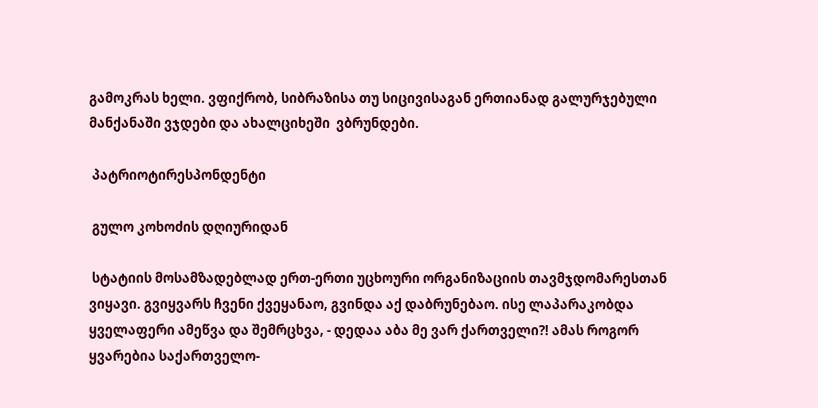გამოკრას ხელი. ვფიქრობ, სიბრაზისა თუ სიცივისაგან ერთიანად გალურჯებული მანქანაში ვჯდები და ახალციხეში  ვბრუნდები.

 პატრიოტირესპონდენტი

 გულო კოხოძის დღიურიდან

 სტატიის მოსამზადებლად ერთ-ერთი უცხოური ორგანიზაციის თავმჯდომარესთან ვიყავი. გვიყვარს ჩვენი ქვეყანაო, გვინდა აქ დაბრუნებაო. ისე ლაპარაკობდა ყველაფერი ამეწვა და შემრცხვა, - დედაა აბა მე ვარ ქართველი?! ამას როგორ ყვარებია საქართველო-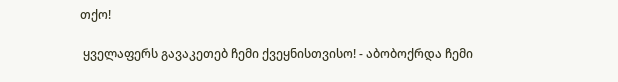თქო!

 ყველაფერს გავაკეთებ ჩემი ქვეყნისთვისო! - აბობოქრდა ჩემი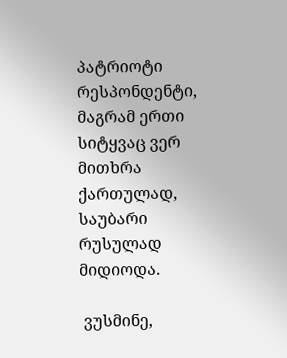პატრიოტი რესპონდენტი, მაგრამ ერთი სიტყვაც ვერ მითხრა ქართულად, საუბარი რუსულად მიდიოდა.

 ვუსმინე,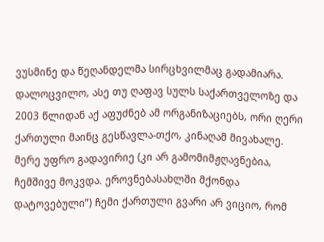ვუსმინე და წეღანდელმა სირცხვილმაც გადამიარა. დალოცვილო, ასე თუ ღაფავ სულს საქართველოზე და 2003 წლიდან აქ აფუძნებ ამ ორგანიზაციებს, ორი ღერი ქართული მაინც გესწავლა-თქო, კინაღამ მივახალე. მერე უფრო გადავირიე (კი არ გამომიმჟღავნებია, ჩემშივე მოკვდა. ეროვნებასახლში მქონდა დატოვებული”) ჩემი ქართული გვარი არ ვიციო, რომ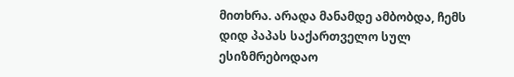მითხრა. არადა მანამდე ამბობდა, ჩემს დიდ პაპას საქართველო სულ ესიზმრებოდაო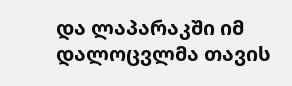და ლაპარაკში იმ დალოცვლმა თავის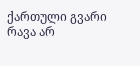ქართული გვარი რავა არ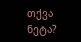თქვა ნეტა?